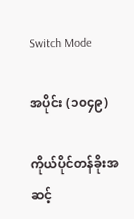Switch Mode

အပိုင်း (၁၀၄၉)

ကိုယ်ပိုင်တန်ခိုးအဆင့်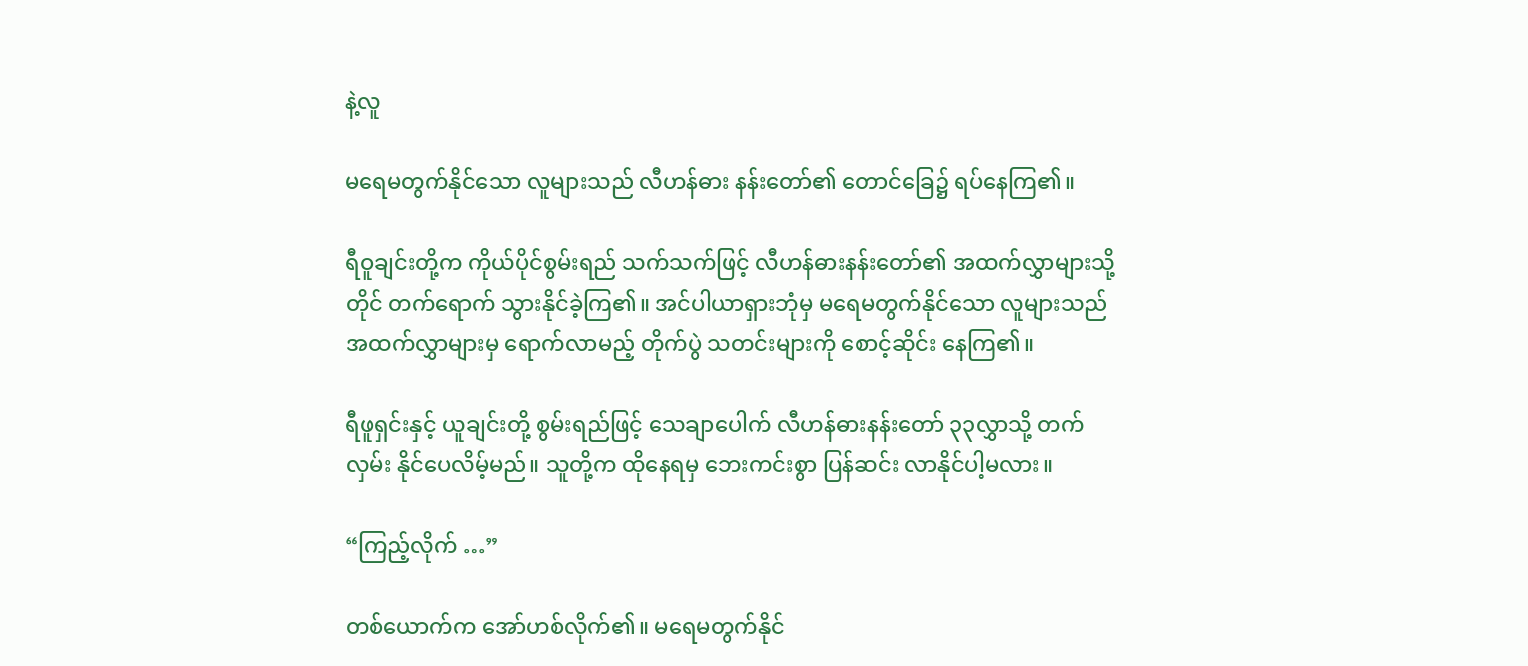နဲ့လူ

မရေမတွက်နိုင်သော လူများသည် လီဟန်ဓား နန်းတော်၏ တောင်ခြေ၌ ရပ်နေကြ၏။

ရီဝူချင်းတို့က ကိုယ်ပိုင်စွမ်းရည် သက်သက်ဖြင့် လီဟန်ဓားနန်းတော်၏ အထက်လွှာများသို့တိုင် တက်ရောက် သွားနိုင်ခဲ့ကြ၏။ အင်ပါယာရှားဘုံမှ မရေမတွက်နိုင်သော လူများသည် အထက်လွှာများမှ ရောက်လာမည့် တိုက်ပွဲ သတင်းများကို စောင့်ဆိုင်း နေကြ၏။

ရီဖူရှင်းနှင့် ယူချင်းတို့ စွမ်းရည်ဖြင့် သေချာပေါက် လီဟန်ဓားနန်းတော် ၃၃လွှာသို့ တက်လှမ်း နိုင်ပေလိမ့်မည်။ သူတို့က ထိုနေရမှ ဘေးကင်းစွာ ပြန်ဆင်း လာနိုင်ပါ့မလား။

“ကြည့်လိုက် …”

တစ်ယောက်က အော်ဟစ်လိုက်၏။ မရေမတွက်နိုင်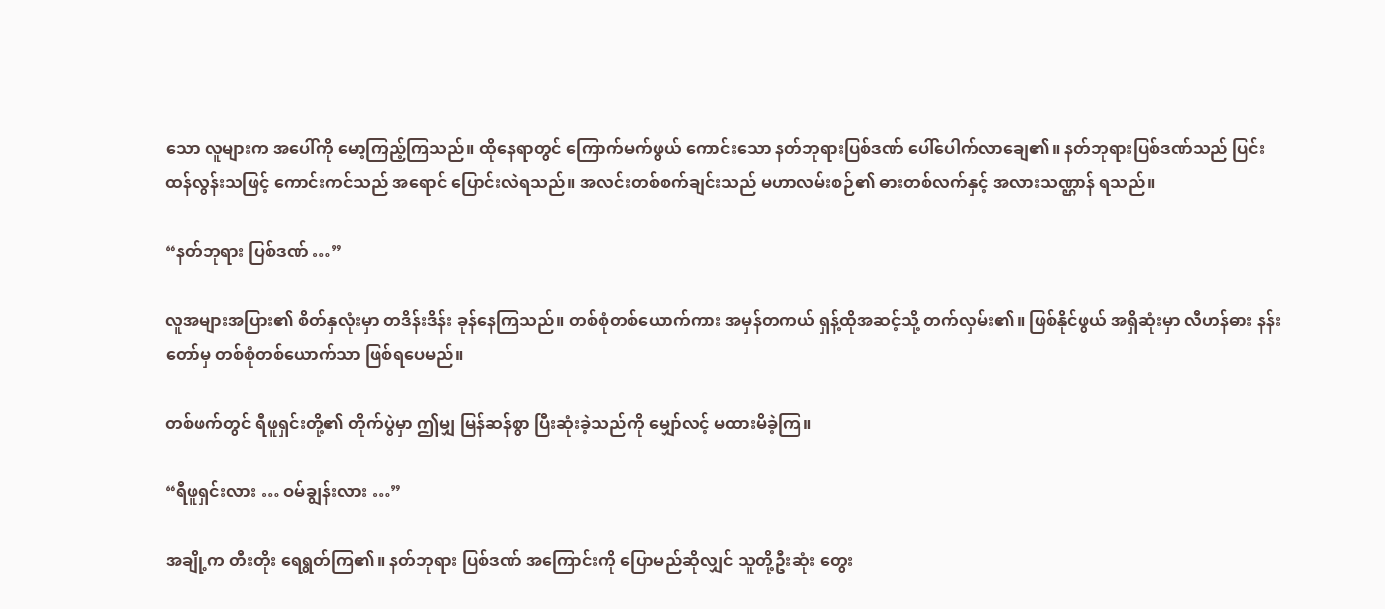သော လူများက အပေါ်ကို မော့ကြည့်ကြသည်။ ထိုနေရာတွင် ကြောက်မက်ဖွယ် ကောင်းသော နတ်ဘုရားပြစ်ဒဏ် ပေါ်ပေါက်လာချေ၏။ နတ်ဘုရားပြစ်ဒဏ်သည် ပြင်းထန်လွန်းသဖြင့် ကောင်းကင်သည် အရောင် ပြောင်းလဲရသည်။ အလင်းတစ်စက်ချင်းသည် မဟာလမ်းစဉ်၏ ဓားတစ်လက်နှင့် အလားသဏ္ဌာန် ရသည်။

“နတ်ဘုရား ပြစ်ဒဏ် …”

လူအများအပြား၏ စိတ်နှလုံးမှာ တဒိန်းဒိန်း ခုန်နေကြသည်။ တစ်စုံတစ်ယောက်ကား အမှန်တကယ် ရှန့်ထိုအဆင့်သို့ တက်လှမ်း၏။ ဖြစ်နိုင်ဖွယ် အရှိဆုံးမှာ လီဟန်ဓား နန်းတော်မှ တစ်စုံတစ်ယောက်သာ ဖြစ်ရပေမည်။

တစ်ဖက်တွင် ရီဖူရှင်းတို့၏ တိုက်ပွဲမှာ ဤမျှ မြန်ဆန်စွာ ပြီးဆုံးခဲ့သည်ကို မျှော်လင့် မထားမိခဲ့ကြ။

“ရီဖူရှင်းလား … ဝမ်ချွန်းလား …”

အချို့က တီးတိုး ရေရွတ်ကြ၏။ နတ်ဘုရား ပြစ်ဒဏ် အကြောင်းကို ပြောမည်ဆိုလျှင် သူတို့ဦးဆုံး တွေး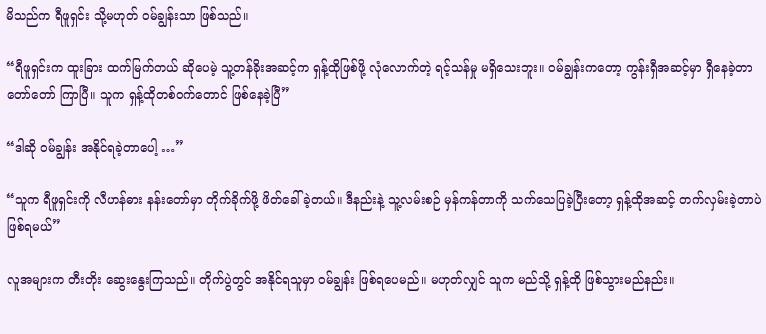မိသည်က ရီဖူရှင်း သို့မဟုတ် ဝမ်ချွန်းသာ ဖြစ်သည်။

“ရီဖူရှင်းက ထူးခြား ထက်မြက်တယ် ဆိုပေမဲ့ သူ့တန်ခိုးအဆင့်က ရှန့်ထိုဖြစ်ဖို့ လုံလောက်တဲ့ ရင့်သန်မှု မရှိသေးဘူး။ ဝမ်ချွန်းကတော့ ကွန်းရှီအဆင့်မှာ ရှီနေခဲ့တာ တော်တော် ကြာပြီ။ သူက ရှန့်ထိုတစ်ဝက်တောင် ဖြစ်နေခဲ့ပြီ”

“ဒါဆို ဝမ်ချွန်း အနိုင်ရခဲ့တာပေါ့ …”

“သူက ရီဖူရှင်းကို လီဟန်ဓား နန်းတော်မှာ တိုက်ခိုက်ဖို့ ဖိတ်ခေါ်ခဲ့တယ်။ ဒီနည်းနဲ့ သူ့လမ်းစဉ် မှန်ကန်တာကို သက်သေပြခဲ့ပြီးတော့ ရှန့်ထိုအဆင့် တက်လှမ်းခဲ့တာပဲ ဖြစ်ရမယ်”

လူအများက တီးတိုး ဆွေးနွေးကြသည်။ တိုက်ပွဲတွင် အနိုင်ရသူမှာ ဝမ်ချွန်း ဖြစ်ရပေမည်။ မဟုတ်လျှင် သူက မည်သို့ ရှန့်ထို ဖြစ်သွားမည်နည်း။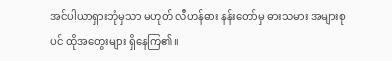အင်ပါယာရှားဘုံမှသာ မဟုတ် လီဟန်ဓား နန်းတော်မှ ဓားသမား အများစုပင် ထိုအတွေးများ ရှိနေကြ၏။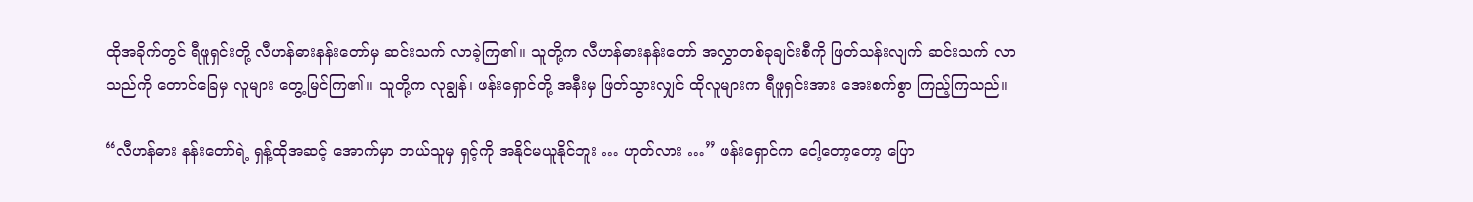ထိုအခိုက်တွင် ရီဖူရှင်းတို့ လီဟန်ဓားနန်းတော်မှ ဆင်းသက် လာခဲ့ကြ၏။ သူတို့က လီဟန်ဓားနန်းတော် အလွှာတစ်ခုချင်းစီကို ဖြတ်သန်းလျက် ဆင်းသက် လာသည်ကို တောင်ခြေမှ လူများ တွေ့မြင်ကြ၏။ သူတို့က လုချွန်၊ ဖန်းရှောင်တို့ အနီးမှ ဖြတ်သွားလျှင် ထိုလူများက ရီဖူရှင်းအား အေးစက်စွာ ကြည့်ကြသည်။

“လီဟန်ဓား နန်းတော်ရဲ့ ရှန့်ထိုအဆင့် အောက်မှာ ဘယ်သူမှ ရှင့်ကို အနိုင်မယူနိုင်ဘူး … ဟုတ်လား …” ဖန်းရှောင်က ငေါ့တော့တော့ ပြော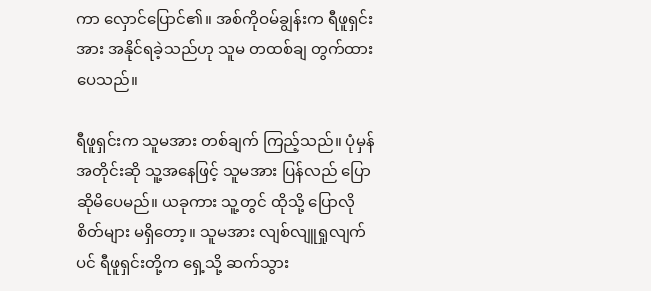ကာ လှောင်ပြောင်၏။ အစ်ကိုဝမ်ချွန်းက ရီဖူရှင်းအား အနိုင်ရခဲ့သည်ဟု သူမ တထစ်ချ တွက်ထားပေသည်။

ရီဖူရှင်းက သူမအား တစ်ချက် ကြည့်သည်။ ပုံမှန်အတိုင်းဆို သူ့အနေဖြင့် သူမအား ပြန်လည် ပြောဆိုမိပေမည်။ ယခုကား သူ့တွင် ထိုသို့ ပြောလိုစိတ်များ မရှိတော့။ သူမအား လျစ်လျူရှုလျက်ပင် ရီဖူရှင်းတို့က ရှေ့သို့ ဆက်သွား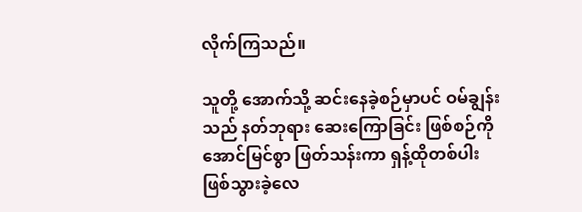လိုက်ကြသည်။

သူတို့ အောက်သို့ ဆင်းနေခဲ့စဉ်မှာပင် ဝမ်ချွန်းသည် နတ်ဘုရား ဆေးကြောခြင်း ဖြစ်စဉ်ကို အောင်မြင်စွာ ဖြတ်သန်းကာ ရှန့်ထိုတစ်ပါး ဖြစ်သွားခဲ့လေ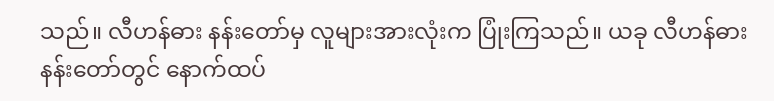သည်။ လီဟန်ဓား နန်းတော်မှ လူများအားလုံးက ပြုံးကြသည်။ ယခု လီဟန်ဓား နန်းတော်တွင် နောက်ထပ်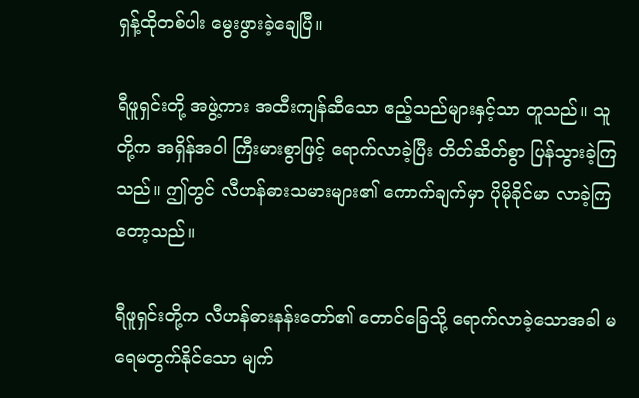ရှန့်ထိုတစ်ပါး မွေးဖွားခဲ့ချေပြီ။

ရီဖူရှင်းတို့ အဖွဲ့ကား အထီးကျန်ဆီသော ဧည့်သည်များနှင့်သာ တူသည်။ သူတို့က အရှိန်အဝါ ကြီးမားစွာဖြင့် ရောက်လာခဲ့ပြီး တိတ်ဆိတ်စွာ ပြန်သွားခဲ့ကြသည်။ ဤတွင် လီဟန်ဓားသမားများ၏ ကောက်ချက်မှာ ပိုမိုခိုင်မာ လာခဲ့ကြတော့သည်။

ရီဖူရှင်းတို့က လီဟန်ဓားနန်းတော်၏ တောင်ခြေသို့ ရောက်လာခဲ့သောအခါ မရေမတွက်နိုင်သော မျက်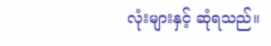လုံးများနှင့် ဆုံရသည်။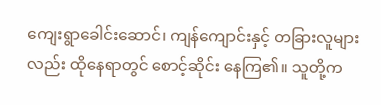ကျေးရွာခေါင်းဆောင်၊ ကျန်ကျောင်းနှင့် တခြားလူများလည်း ထိုနေရာတွင် စောင့်ဆိုင်း နေကြ၏။ သူတို့က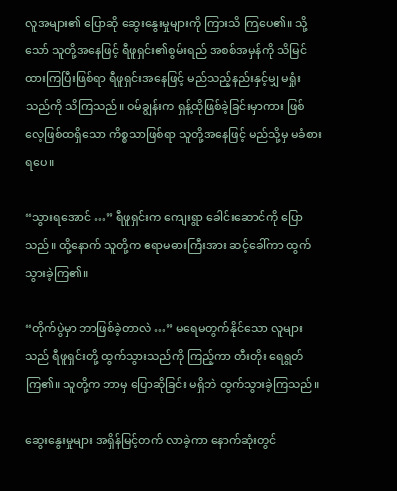လူအများ၏ ပြောဆို ဆွေးနွေးမှုများကို ကြားသိ ကြပေ၏။ သို့သော် သူတို့အနေဖြင့် ရီဖူရှင်း၏စွမ်းရည် အစစ်အမှန်ကို သိမြင်ထားကြပြီးဖြစ်ရာ ရီဖူရှင်းအနေဖြင့် မည်သည့်နည်းနှင့်မျှ မရှုံးသည်ကို သိကြသည်။ ဝမ်ချွန်းက ရှန့်ထိုဖြစ်ခဲ့ခြင်းမှာကား ဖြစ်လေ့ဖြစ်ထရှိသော ကိစ္စသာဖြစ်ရာ သူတို့အနေဖြင့် မည်သို့မှ မခံစားရပေ။

“သွားရအောင် …” ရီဖူရှင်းက ကျေးရွာ ခေါင်းဆောင်ကို ပြောသည်။ ထို့နောက် သူတို့က ဧရာမဓားကြီးအား ဆင့်ခေါ်ကာ ထွက်သွားခဲ့ကြ၏။

“တိုက်ပွဲမှာ ဘာဖြစ်ခဲ့တာလဲ …” မရေမတွက်နိုင်သော လူများသည် ရီဖူရှင်းတို့ ထွက်သွားသည်ကို ကြည့်ကာ တီးတိုး ရေရွတ်ကြ၏။ သူတို့က ဘာမှ ပြောဆိုခြင်း မရှိဘဲ ထွက်သွားခဲ့ကြသည်။

ဆွေးနွေးမှုများ အရှိန်မြင့်တက် လာခဲ့ကာ နောက်ဆုံးတွင်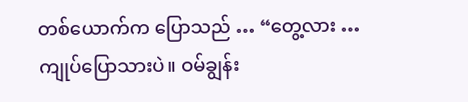တစ်ယောက်က ပြောသည် … “တွေ့လား … ကျုပ်ပြောသားပဲ။ ဝမ်ချွန်း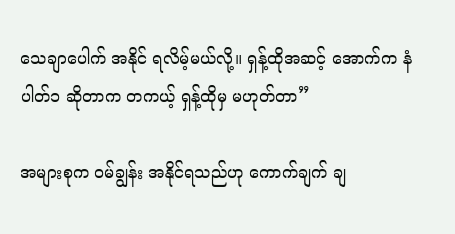သေချာပေါက် အနိုင် ရလိမ့်မယ်လို့။ ရှန့်ထိုအဆင့် အောက်က နံပါတ်၁ ဆိုတာက တကယ့် ရှန့်ထိုမှ မဟုတ်တာ”

အများစုက ဝမ်ချွန်း အနိုင်ရသည်ဟု ကောက်ချက် ချ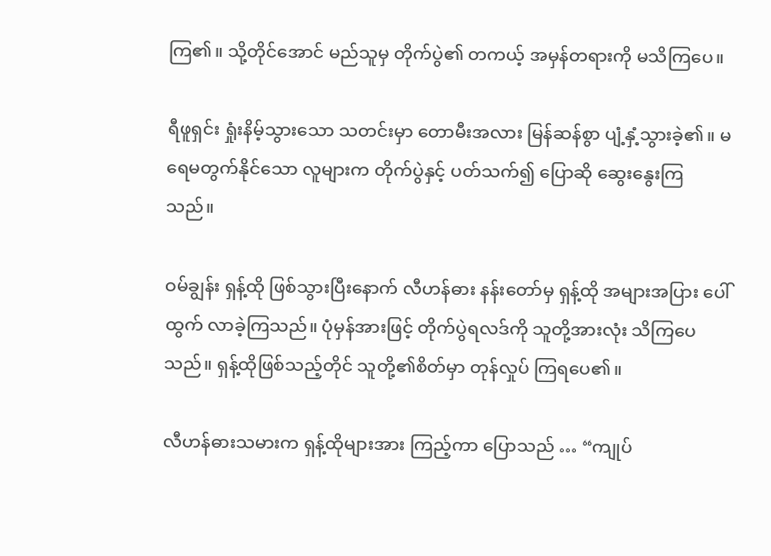ကြ၏။ သို့တိုင်အောင် မည်သူမှ တိုက်ပွဲ၏ တကယ့် အမှန်တရားကို မသိကြပေ။

ရီဖူရှင်း ရှုံးနိမ့်သွားသော သတင်းမှာ တောမီးအလား မြန်ဆန်စွာ ပျံ့နှံ့သွားခဲ့၏။ မရေမတွက်နိုင်သော လူများက တိုက်ပွဲနှင့် ပတ်သက်၍ ပြောဆို ဆွေးနွေးကြသည်။

ဝမ်ချွန်း ရှန့်ထို ဖြစ်သွားပြီးနောက် လီဟန်ဓား နန်းတော်မှ ရှန့်ထို အများအပြား ပေါ်ထွက် လာခဲ့ကြသည်။ ပုံမှန်အားဖြင့် တိုက်ပွဲရလဒ်ကို သူတို့အားလုံး သိကြပေသည်။ ရှန့်ထိုဖြစ်သည့်တိုင် သူတို့၏စိတ်မှာ တုန်လှုပ် ကြရပေ၏။

လီဟန်ဓားသမားက ရှန့်ထိုများအား ကြည့်ကာ ပြောသည် … “ကျုပ်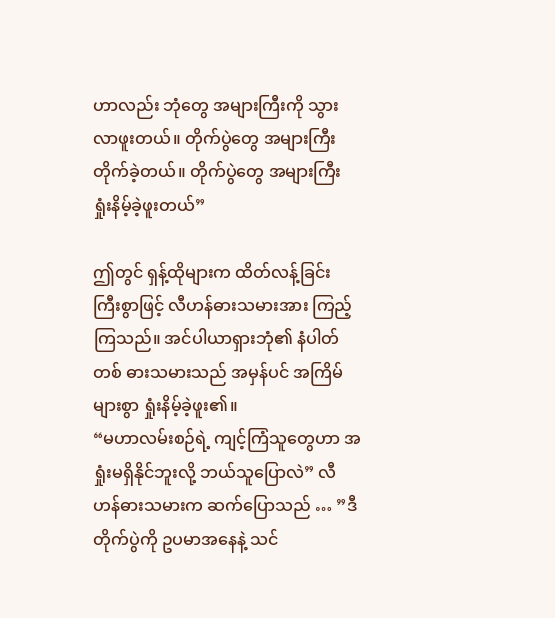ဟာလည်း ဘုံတွေ အများကြီးကို သွားလာဖူးတယ်။ တိုက်ပွဲတွေ အများကြီး တိုက်ခဲ့တယ်။ တိုက်ပွဲတွေ အများကြီး ရှုံးနိမ့်ခဲ့ဖူးတယ်”

ဤတွင် ရှန့်ထိုများက ထိတ်လန့်ခြင်း ကြီးစွာဖြင့် လီဟန်ဓားသမားအား ကြည့်ကြသည်။ အင်ပါယာရှားဘုံ၏ နံပါတ်တစ် ဓားသမားသည် အမှန်ပင် အကြိမ်များစွာ ရှုံးနိမ့်ခဲ့ဖူး၏။
“မဟာလမ်းစဉ်ရဲ့ ကျင့်ကြံသူတွေဟာ အရှုံးမရှိနိုင်ဘူးလို့ ဘယ်သူပြောလဲ” လီဟန်ဓားသမားက ဆက်ပြောသည် … ”ဒီတိုက်ပွဲကို ဥပမာအနေနဲ့ သင်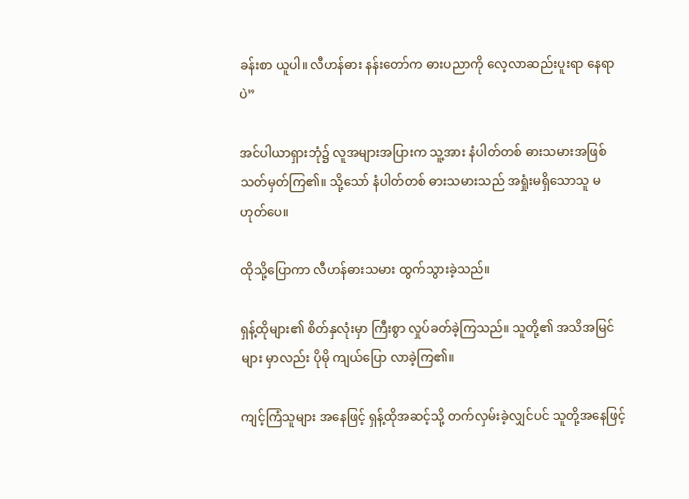ခန်းစာ ယူပါ။ လီဟန်ဓား နန်းတော်က ဓားပညာကို လေ့လာဆည်းပူးရာ နေရာပဲ”

အင်ပါယာရှားဘုံ၌ လူအများအပြားက သူ့အား နံပါတ်တစ် ဓားသမားအဖြစ် သတ်မှတ်ကြ၏။ သို့သော် နံပါတ်တစ် ဓားသမားသည် အရှုံးမရှိသောသူ မဟုတ်ပေ။

ထိုသို့ပြောကာ လီဟန်ဓားသမား ထွက်သွားခဲ့သည်။

ရှန့်ထိုများ၏ စိတ်နှလုံးမှာ ကြီးစွာ လှုပ်ခတ်ခဲ့ကြသည်။ သူတို့၏ အသိအမြင်များ မှာလည်း ပိုမို ကျယ်ပြော လာခဲ့ကြ၏။

ကျင့်ကြံသူများ အနေဖြင့် ရှန့်ထိုအဆင့်သို့ တက်လှမ်းခဲ့လျှင်ပင် သူတို့အနေဖြင့်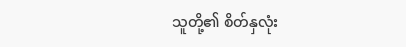သူတို့၏ စိတ်နှလုံး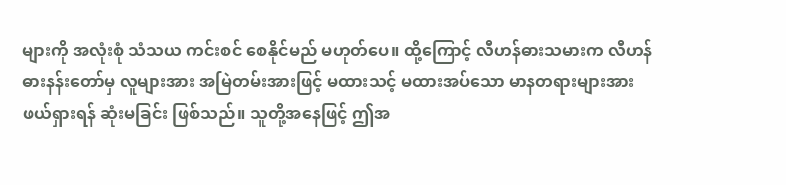များကို အလုံးစုံ သံသယ ကင်းစင် စေနိုင်မည် မဟုတ်ပေ။ ထို့ကြောင့် လီဟန်ဓားသမားက လီဟန်ဓားနန်းတော်မှ လူများအား အမြဲတမ်းအားဖြင့် မထားသင့် မထားအပ်သော မာနတရားများအား ဖယ်ရှားရန် ဆုံးမခြင်း ဖြစ်သည်။ သူတို့အနေဖြင့် ဤအ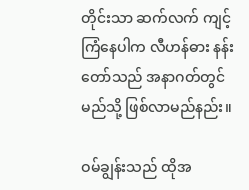တိုင်းသာ ဆက်လက် ကျင့်ကြံနေပါက လီဟန်ဓား နန်းတော်သည် အနာဂတ်တွင် မည်သို့ ဖြစ်လာမည်နည်း။

ဝမ်ချွန်းသည် ထိုအ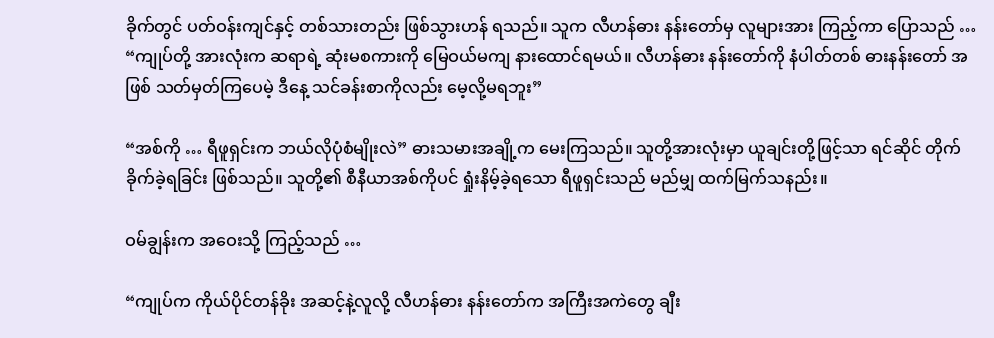ခိုက်တွင် ပတ်ဝန်းကျင်နှင့် တစ်သားတည်း ဖြစ်သွားဟန် ရသည်။ သူက လီဟန်ဓား နန်းတော်မှ လူများအား ကြည့်ကာ ပြောသည် … “ကျုပ်တို့ အားလုံးက ဆရာရဲ့ ဆုံးမစကားကို မြေဝယ်မကျ နားထောင်ရမယ်။ လီဟန်ဓား နန်းတော်ကို နံပါတ်တစ် ဓားနန်းတော် အဖြစ် သတ်မှတ်ကြပေမဲ့ ဒီနေ့ သင်ခန်းစာကိုလည်း မေ့လို့မရဘူး”

“အစ်ကို … ရီဖူရှင်းက ဘယ်လိုပုံစံမျိုးလဲ” ဓားသမားအချို့က မေးကြသည်။ သူတို့အားလုံးမှာ ယူချင်းတို့ဖြင့်သာ ရင်ဆိုင် တိုက်ခိုက်ခဲ့ရခြင်း ဖြစ်သည်။ သူတို့၏ စီနီယာအစ်ကိုပင် ရှုံးနိမ့်ခဲ့ရသော ရီဖူရှင်းသည် မည်မျှ ထက်မြက်သနည်း။

ဝမ်ချွန်းက အဝေးသို့ ကြည့်သည် …

“ကျုပ်က ကိုယ်ပိုင်တန်ခိုး အဆင့်နဲ့လူလို့ လီဟန်ဓား နန်းတော်က အကြီးအကဲတွေ ချီး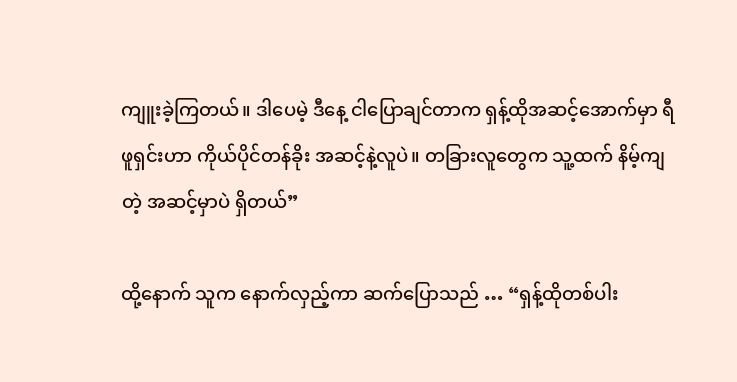ကျူးခဲ့ကြတယ်။ ဒါပေမဲ့ ဒီနေ့ ငါပြောချင်တာက ရှန့်ထိုအဆင့်အောက်မှာ ရီဖူရှင်းဟာ ကိုယ်ပိုင်တန်ခိုး အဆင့်နဲ့လူပဲ။ တခြားလူတွေက သူ့ထက် နိမ့်ကျတဲ့ အဆင့်မှာပဲ ရှိတယ်”

ထို့နောက် သူက နောက်လှည့်ကာ ဆက်ပြောသည် … “ရှန့်ထိုတစ်ပါး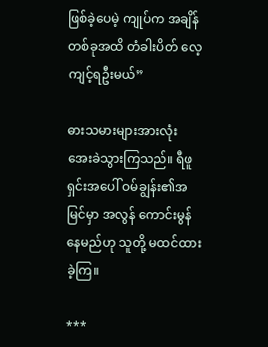ဖြစ်ခဲ့ပေမဲ့ ကျုပ်က အချိန်တစ်ခုအထိ တံခါးပိတ် လေ့ကျင့်ရဦးမယ်”

ဓားသမားများအားလုံး အေးခဲသွားကြသည်။ ရီဖူရှင်းအပေါ် ဝမ်ချွန်း၏အမြင်မှာ အလွန် ကောင်းမွန်နေမည်ဟု သူတို့ မထင်ထားခဲ့ကြ။

***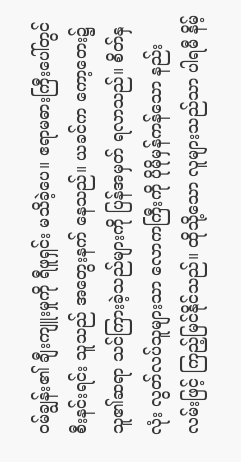ဝမ်ချွန်း၏ ချီးကျူးမှုကို ရီဖူရှင်း မသိခဲ့ပေ။ ဧရာမဓားကြီးပေါ်တွင် စီးနင်းရင်း သူသည် အတွေးနက် နေသည်။ ယခင်က ကော့တေး၌ သူ၏ဆရာ သင်ကြားခဲ့သည်များကို ပြန်အမှတ် ရလာသည်။ စိတ်နှလုံး လွတ်လပ်သူများသာ လောကကြီးကို ပိုမိုမှန်ကန်သော နည်းလမ်းဖြင့် ကြည့်မြင်နိုင်သည်။ ထိုသို့သော လူများသည်သာ ပါရမီ နိမ့်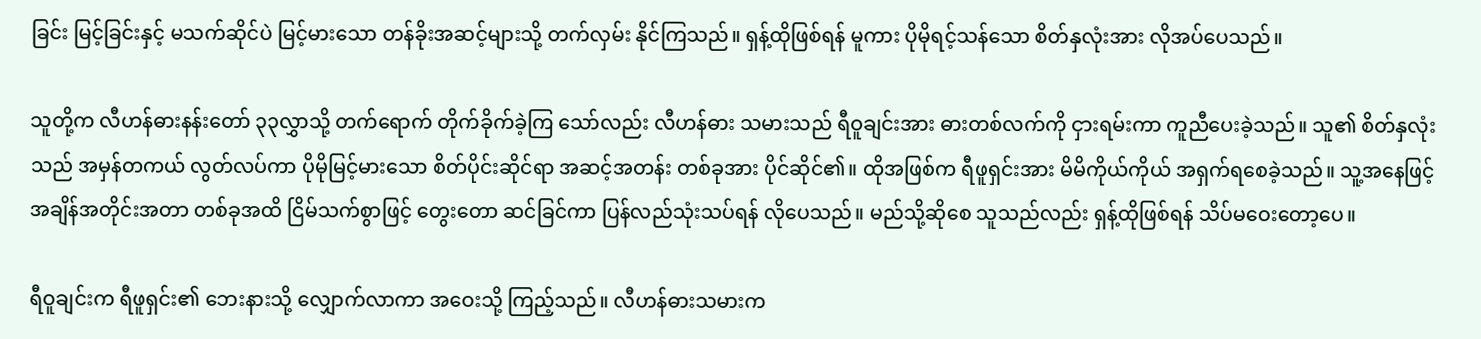ခြင်း မြင့်ခြင်းနှင့် မသက်ဆိုင်ပဲ မြင့်မားသော တန်ခိုးအဆင့်များသို့ တက်လှမ်း နိုင်ကြသည်။ ရှန့်ထိုဖြစ်ရန် မူကား ပိုမိုရင့်သန်သော စိတ်နှလုံးအား လိုအပ်ပေသည်။

သူတို့က လီဟန်ဓားနန်းတော် ၃၃လွှာသို့ တက်ရောက် တိုက်ခိုက်ခဲ့ကြ သော်လည်း လီဟန်ဓား သမားသည် ရီဝူချင်းအား ဓားတစ်လက်ကို ငှားရမ်းကာ ကူညီပေးခဲ့သည်။ သူ၏ စိတ်နှလုံးသည် အမှန်တကယ် လွတ်လပ်ကာ ပိုမိုမြင့်မားသော စိတ်ပိုင်းဆိုင်ရာ အဆင့်အတန်း တစ်ခုအား ပိုင်ဆိုင်၏။ ထိုအဖြစ်က ရီဖူရှင်းအား မိမိကိုယ်ကိုယ် အရှက်ရစေခဲ့သည်။ သူ့အနေဖြင့် အချိန်အတိုင်းအတာ တစ်ခုအထိ ငြိမ်သက်စွာဖြင့် တွေးတော ဆင်ခြင်ကာ ပြန်လည်သုံးသပ်ရန် လိုပေသည်။ မည်သို့ဆိုစေ သူသည်လည်း ရှန့်ထိုဖြစ်ရန် သိပ်မဝေးတော့ပေ။

ရီဝူချင်းက ရီဖူရှင်း၏ ဘေးနားသို့ လျှောက်လာကာ အဝေးသို့ ကြည့်သည်။ လီဟန်ဓားသမားက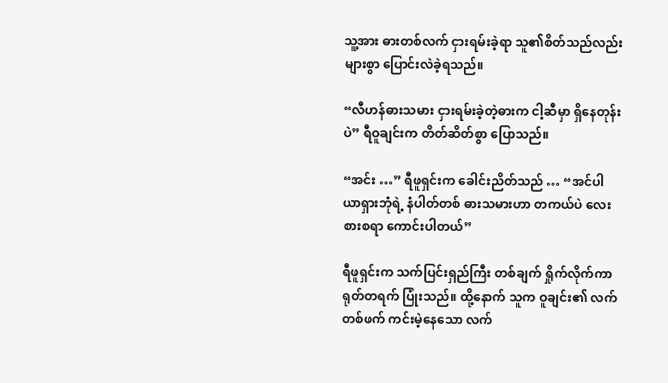သူ့အား ဓားတစ်လက် ငှားရမ်းခဲ့ရာ သူ၏စိတ်သည်လည်း များစွာ ပြောင်းလဲခဲ့ရသည်။

“လီဟန်ဓားသမား ငှားရမ်းခဲ့တဲ့ဓားက ငါ့ဆီမှာ ရှိနေတုန်းပဲ” ရီဝူချင်းက တိတ်ဆိတ်စွာ ပြောသည်။

“အင်း …” ရီဖူရှင်းက ခေါင်းညိတ်သည် … “အင်ပါယာရှားဘုံရဲ့ နံပါတ်တစ် ဓားသမားဟာ တကယ်ပဲ လေးစားစရာ ကောင်းပါတယ်”

ရီဖူရှင်းက သက်ပြင်းရှည်ကြီး တစ်ချက် ရှိုက်လိုက်ကာ ရုတ်တရက် ပြုံးသည်။ ထို့နောက် သူက ဝူချင်း၏ လက်တစ်ဖက် ကင်းမဲ့နေသော လက်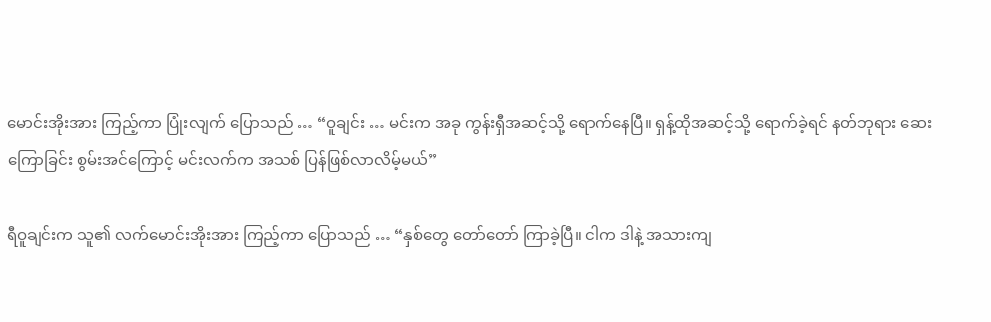မောင်းအိုးအား ကြည့်ကာ ပြုံးလျက် ပြောသည် … “ဝူချင်း … မင်းက အခု ကွန်းရှီအဆင့်သို့ ရောက်နေပြီ။ ရှန့်ထိုအဆင့်သို့ ရောက်ခဲ့ရင် နတ်ဘုရား ဆေးကြောခြင်း စွမ်းအင်ကြောင့် မင်းလက်က အသစ် ပြန်ဖြစ်လာလိမ့်မယ်”

ရီဝူချင်းက သူ၏ လက်မောင်းအိုးအား ကြည့်ကာ ပြောသည် … “နှစ်တွေ တော်တော် ကြာခဲ့ပြီ။ ငါက ဒါနဲ့ အသားကျ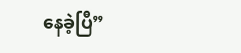နေခဲ့ပြီ”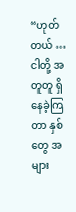“ဟုတ်တယ် … ငါတို့ အတူတူ ရှိနေခဲ့ကြတာ နှစ်တွေ အများ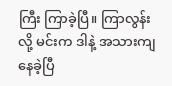ကြီး ကြာခဲ့ပြီ။ ကြာလွန်းလို့ မင်းက ဒါနဲ့ အသားကျ နေခဲ့ပြီ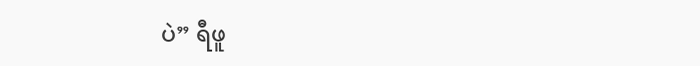ပဲ” ရီဖူ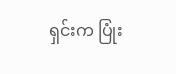ရှင်းက ပြုံး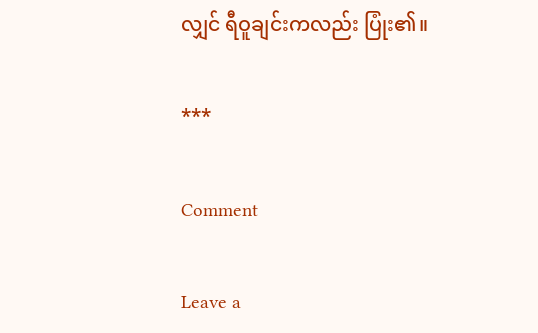လျှင် ရီဝူချင်းကလည်း ပြုံး၏။

***

Comment

Leave a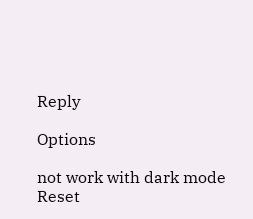Reply

Options

not work with dark mode
Reset